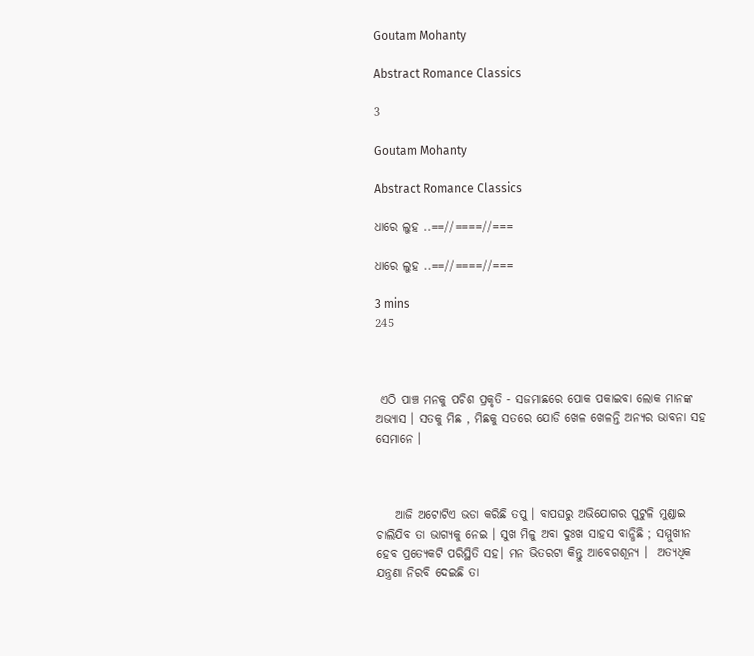Goutam Mohanty

Abstract Romance Classics

3

Goutam Mohanty

Abstract Romance Classics

ଧାରେ ଲୁହ ..==//====//===

ଧାରେ ଲୁହ ..==//====//===

3 mins
245



 ଏଠି ପାଞ୍ଚ ମନକୁ ପଚିଶ ପ୍ରକୃତି - ସଜମାଛରେ ପୋକ ପକାଇବା ଲୋକ ମାନଙ୍କ ଅଭ୍ୟାସ । ସତକୁ ମିଛ , ମିଛକୁ ସତରେ ଯୋଡି ଖେଳ ଖେଳନ୍ତି ଅନ୍ୟର ଭାବନା ସହ ସେମାନେ ।



    ଆଜି ଅଟୋଟିଏ ଭଡା କରିଛି ତପୁ । ବାପଘରୁ ଅଭିଯୋଗର ପୁଟୁଳି ମୁଣ୍ଡାଇ ଚାଲିଯିବ ତା ଭାଗ୍ୟକୁ ନେଇ । ସୁଖ ମିଳୁ ଅବା ଦୁଃଖ ସାହସ ବାନ୍ଧିଛି ; ସମ୍ମୁଖୀନ ହେବ ପ୍ରତ୍ୟେକଟି ପରିସ୍ଥିତି ସହ। ମନ ଭିତରଟା କିନ୍ତୁ ଆବେଗଶୂନ୍ୟ ।  ଅତ୍ୟଧିକ ଯନ୍ତ୍ରଣା ନିରବି ଦେଇଛି ତା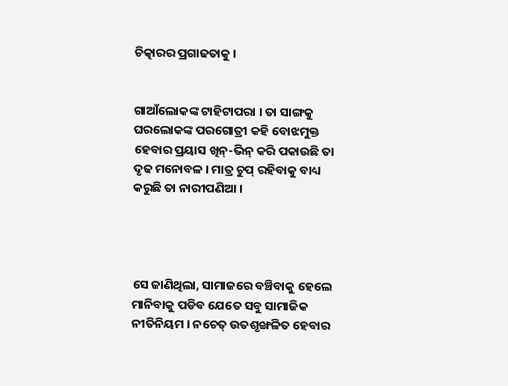ଚିତ୍କାରର ପ୍ରଗାଢତାକୁ ।


ଗାଆଁଲୋକଙ୍କ ଟାହିଟାପରା । ତା ସାଙ୍ଗକୁ ଘରଲୋକଙ୍କ ପରଗୋତ୍ରୀ କହି ବୋଝମୁକ୍ତ ହେବାର ପ୍ରୟାସ ଖିନ୍-ଭିନ୍ କରି ପକାଉଛି ତା ଦୃଢ ମନୋବଳ । ମାତ୍ର ଚୁପ୍ ରହିବାକୁ ବାଧ୍ୟ କରୁଛି ତା ନାରୀପଣିଆ ।




ସେ ଜାଣିଥିଲା, ସାମାଜରେ ବଞ୍ଚିବାକୁ ହେଲେ ମାନିବାକୁ ପଡିବ ଯେତେ ସବୁ ସାମାଜିକ ନୀତିନିୟମ । ନଚେତ୍ ଉତଶୃଙ୍ଖଳିତ ହେବାର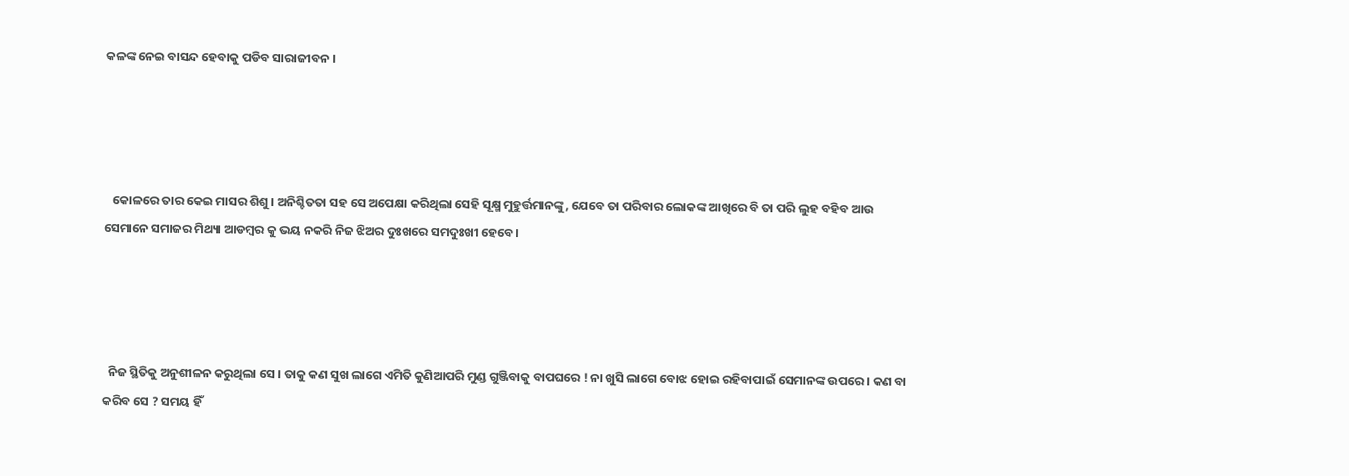କଳଙ୍କ ନେଇ ବାସନ୍ଦ ହେବାକୁ ପଡିବ ସାରାଜୀବନ ।




   କୋଳରେ ତାର କେଇ ମାସର ଶିଶୁ । ଅନିଶ୍ଚିତତା ସହ ସେ ଅପେକ୍ଷା କରିଥିଲା ସେହି ସୂକ୍ଷ୍ମ ମୁହୁର୍ତ୍ତମାନଙ୍କୁ, ଯେବେ ତା ପରିବାର ଲୋକଙ୍କ ଆଖିରେ ବି ତା ପରି ଲୁହ ବହିବ ଆଉ ସେମାନେ ସମାଜର ମିଥ୍ୟା ଆଡମ୍ବର କୁ ଭୟ ନକରି ନିଜ ଝିଅର ଦୁଃଖରେ ସମଦୁଃଖୀ ହେବେ।




  ନିଜ ସ୍ଥିତିକୁ ଅନୁଶୀଳନ କରୁଥିଲା ସେ । ତାକୁ କଣ ସୁଖ ଲାଗେ ଏମିତି କୁଣିଆପରି ମୁଣ୍ଡ ଗୁଞ୍ଜିବାକୁ ବାପଘରେ ! ନା ଖୁସି ଲାଗେ ବୋଝ ହୋଇ ରହିବାପାଇଁ ସେମାନଙ୍କ ଉପରେ । କଣ ବା କରିବ ସେ ? ସମୟ ହିଁ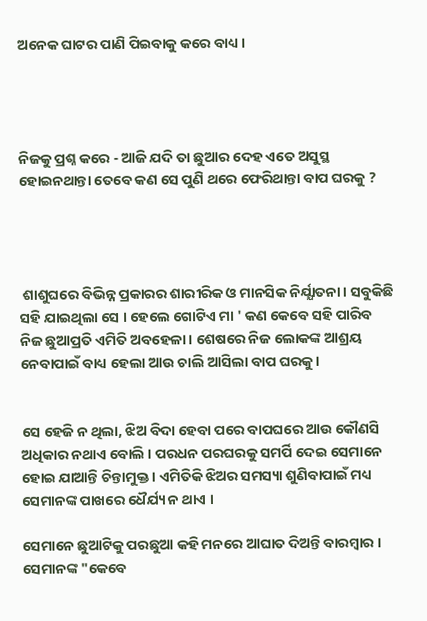ଅନେକ ଘାଟର ପାଣି ପିଇବାକୁ କରେ ବାଧ୍ୟ ।




ନିଜକୁ ପ୍ରଶ୍ନ କରେ - ଆଜି ଯଦି ତା ଛୁଆର ଦେହ ଏତେ ଅସୁସ୍ଥ ହୋଇନଥାନ୍ତା ତେବେ କଣ ସେ ପୁଣି ଥରେ ଫେରିଥାନ୍ତା ବାପ ଘରକୁ ?




 ଶାଶୁଘରେ ବିଭିନ୍ନ ପ୍ରକାରର ଶାରୀରିକ ଓ ମାନସିକ ନିର୍ଯ୍ଯାତନା । ସବୁକିଛି ସହି ଯାଇଥିଲା ସେ । ହେଲେ ଗୋଟିଏ ମା ' କଣ କେବେ ସହି ପାରିବ ନିଜ ଛୁଆପ୍ରତି ଏମିତି ଅବହେଳା । ଶେଷରେ ନିଜ ଲୋକଙ୍କ ଆଶ୍ରୟ ନେବାପାଇଁ ବାଧ୍ୟ ହେଲା ଆଉ ଚାଲି ଆସିଲା ବାପ ଘରକୁ ।


ସେ ହେଜି ନ ଥିଲା, ଝିଅ ବିଦା ହେବା ପରେ ବାପଘରେ ଆଉ କୌଣସି ଅଧିକାର ନଥାଏ ବୋଲି । ପରଧନ ପରଘରକୁ ସମର୍ପି ଦେଇ ସେମାନେ ହୋଇ ଯାଆନ୍ତି ଚିନ୍ତାମୁକ୍ତ । ଏମିତିକି ଝିଅର ସମସ୍ୟା ଶୁଣିବାପାଇଁ ମଧ୍ୟ ସେମାନଙ୍କ ପାଖରେ ଧୈର୍ଯ୍ୟ ନ ଥାଏ ।

ସେମାନେ ଛୁଆଟିକୁ ପରଛୁଆ କହି ମନରେ ଆଘାତ ଦିଅନ୍ତି ବାରମ୍ବାର । ସେମାନଙ୍କ "କେବେ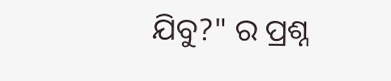ଯିବୁ?" ର ପ୍ରଶ୍ନ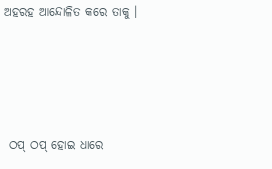ଅହରହ ଆନ୍ଦୋଳିତ କରେ ତାକୁ ।




 ଠପ୍ ଠପ୍ ହୋଇ ଧାରେ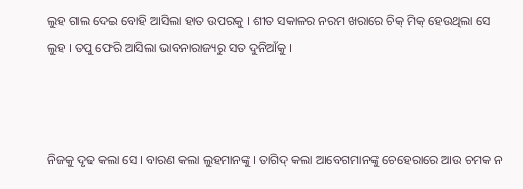ଲୁହ ଗାଲ ଦେଇ ବୋହି ଆସିଲା ହାତ ଉପରକୁ । ଶୀତ ସକାଳର ନରମ ଖରାରେ ଚିକ୍ ମିକ୍ ହେଉଥିଲା ସେ ଲୁହ । ତପୁ ଫେରି ଆସିଲା ଭାବନାରାଜ୍ୟରୁ ସତ ଦୁନିଆଁକୁ ।



ନିଜକୁ ଦୃଢ କଲା ସେ । ବାରଣ କଲା ଲୁହମାନଙ୍କୁ । ତାଗିଦ୍ କଲା ଆବେଗମାନଙ୍କୁ ଚେହେରାରେ ଆଉ ଚମକ ନ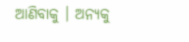ଆଣିବାକୁ । ଅନ୍ୟକୁ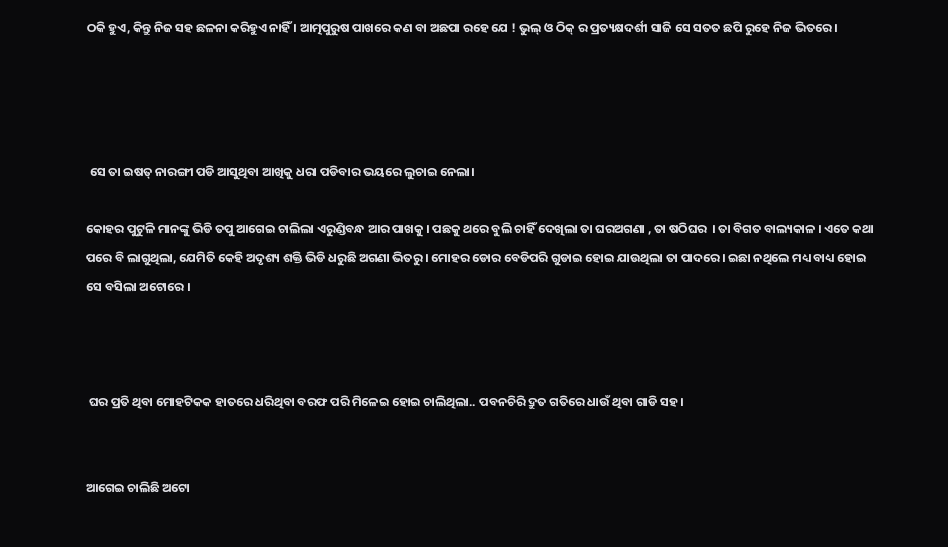ଠକି ହୁଏ, କିନ୍ତୁ ନିଜ ସହ ଛଳନା କରିହୁଏ ନାହିଁ । ଆତ୍ମପୁରୁଷ ପାଖରେ କଣ ବା ଅଛପା ରହେ ଯେ ! ଭୁଲ୍ ଓ ଠିକ୍ ର ପ୍ରତ୍ୟକ୍ଷଦର୍ଶୀ ସାଜି ସେ ସତତ ଛପି ରୁହେ ନିଜ ଭିତରେ ।




 ସେ ତା ଇଷତ୍ ନାରଙ୍ଗୀ ପଡି ଆସୁଥିବା ଆଖିକୁ ଧରା ପଡିବାର ଭୟରେ ଲୁଚାଇ ନେଲା।

କୋହର ପୁଟୁଳି ମାନଙ୍କୁ ଭିଡି ତପୁ ଆଗେଇ ଚାଲିଲା ଏରୁଣ୍ଡିବନ୍ଧ ଆର ପାଖକୁ । ପଛକୁ ଥରେ ବୁଲି ଚାହିଁ ଦେଖିଲା ତା ଘରଅଗଣା , ତା ଷଠିଘର  । ତା ବିଗତ ବାଲ୍ୟକାଳ । ଏତେ କଥା ପରେ ବି ଲାଗୁଥିଲା, ଯେମିତି କେହି ଅଦୃଶ୍ୟ ଶକ୍ତି ଭିଡି ଧରୁଛି ଅଗଣା ଭିତରୁ । ମୋହର ଡୋର ବେଡିପରି ଗୁଡାଇ ହୋଇ ଯାଉଥିଲା ତା ପାଦରେ । ଇଛା ନଥିଲେ ମଧ୍ୟ ବାଧ୍ୟ ହୋଇ ସେ ବସିଲା ଅଟୋରେ ।



 ଘର ପ୍ରତି ଥିବା ମୋହଟିକକ ହାତରେ ଧରିଥିବା ବରଫ ପରି ମିଳେଇ ହୋଇ ଚାଲିଥିଲା.. ପବନଚିରି ଦ୍ରୁତ ଗତିରେ ଧାଉଁ ଥିବା ଗାଡି ସହ।


ଆଗେଇ ଚାଲିଛି ଅଟୋ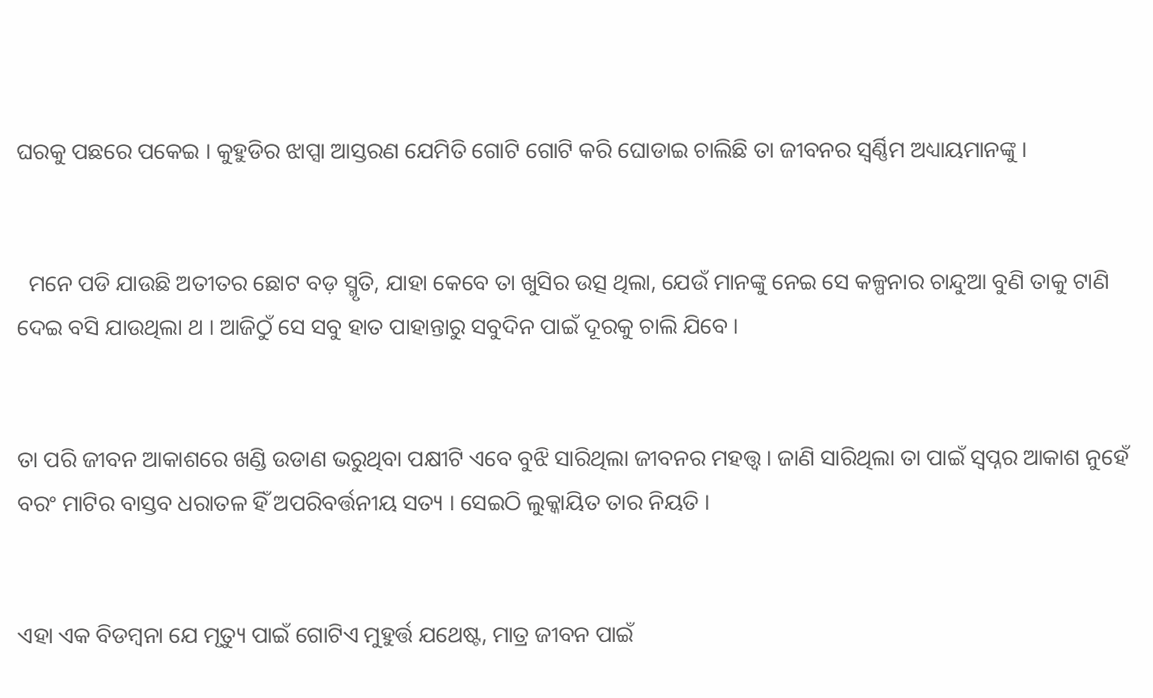ଘରକୁ ପଛରେ ପକେଇ । କୁହୁଡିର ଝାପ୍ସା ଆସ୍ତରଣ ଯେମିତି ଗୋଟି ଗୋଟି କରି ଘୋଡାଇ ଚାଲିଛି ତା ଜୀବନର ସ୍ୱର୍ଣ୍ଣିମ ଅଧ୍ୟାୟମାନଙ୍କୁ ।


  ମନେ ପଡି ଯାଉଛି ଅତୀତର ଛୋଟ ବଡ଼ ସ୍ମୃତି, ଯାହା କେବେ ତା ଖୁସିର ଉତ୍ସ ଥିଲା, ଯେଉଁ ମାନଙ୍କୁ ନେଇ ସେ କଳ୍ପନାର ଚାନ୍ଦୁଆ ବୁଣି ତାକୁ ଟାଣି ଦେଇ ବସି ଯାଉଥିଲା ଥ । ଆଜିଠୁଁ ସେ ସବୁ ହାତ ପାହାନ୍ତାରୁ ସବୁଦିନ ପାଇଁ ଦୂରକୁ ଚାଲି ଯିବେ ।


ତା ପରି ଜୀବନ ଆକାଶରେ ଖଣ୍ଡି ଉଡାଣ ଭରୁଥିବା ପକ୍ଷୀଟି ଏବେ ବୁଝି ସାରିଥିଲା ଜୀବନର ମହତ୍ତ୍ବ । ଜାଣି ସାରିଥିଲା ତା ପାଇଁ ସ୍ବପ୍ନର ଆକାଶ ନୁହେଁ ବରଂ ମାଟିର ବାସ୍ତବ ଧରାତଳ ହିଁ ଅପରିବର୍ତ୍ତନୀୟ ସତ୍ୟ । ସେଇଠି ଲୁକ୍କାୟିତ ତାର ନିୟତି ।


ଏହା ଏକ ବିଡମ୍ବନା ଯେ ମୃତ୍ୟୁ ପାଇଁ ଗୋଟିଏ ମୁହୁର୍ତ୍ତ ଯଥେଷ୍ଟ, ମାତ୍ର ଜୀବନ ପାଇଁ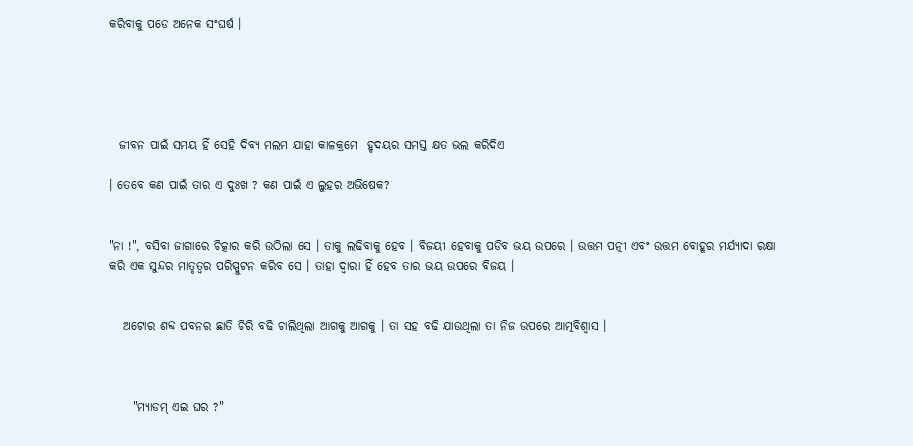କରିବାକୁ ପଡେ ଅନେକ ସଂଘର୍ଷ ।





  ଜୀବନ ପାଇଁ ସମୟ ହିଁ ସେହି ଦିବ୍ୟ ମଲମ ଯାହା କାଳକ୍ରମେ  ହୃଦୟର ସମସ୍ତ କ୍ଷତ ଭଲ କରିଦିଏ

। ତେବେ କଣ ପାଇଁ ତାର ଏ ଦୁଃଖ ? କଣ ପାଇଁ ଏ ଲୁହର ଅଭିଷେକ?


"ନା !", ବସିବା ଜାଗାରେ ଚିତ୍କାର କରି ଉଠିଲା ସେ । ତାକୁ ଲଢିବାକୁ ହେବ । ବିଜୟୀ ହେବାକୁ ପଡିବ ଭୟ ଉପରେ । ଉତ୍ତମ ପତ୍ନୀ ଏବଂ ଉତ୍ତମ ବୋହୂର ମର୍ଯ୍ୟାଦା ରକ୍ଷା କରି ଏକ ସୁନ୍ଦର ମାତୃତ୍ବର ପରିସ୍ପୁଟନ କରିବ ସେ । ତାହା ଦ୍ୱାରା ହିଁ ହେବ ତାର ଭୟ ଉପରେ ବିଜୟ ।


   ଅଟୋର ଶବ୍ଦ ପବନର ଛାତି ଚିରି ବଢି ଚାଲିଥିଲା ଆଗକୁ ଆଗକୁ । ତା ସହ ବଢି ଯାଉଥିଲା ତା ନିଜ ଉପରେ ଆତ୍ମବିଶ୍ବାସ ।



     "ମ୍ୟାଡମ୍ ଏଇ ଘର ?"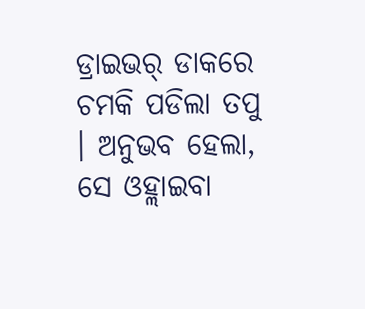ଡ୍ରାଇଭର୍ ଡାକରେ ଚମକି ପଡିଲା ତପୁ । ଅନୁଭବ ହେଲା, ସେ ଓହ୍ଲାଇବା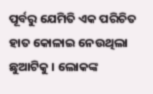ପୂର୍ବରୁ ଯେମିତି ଏକ ପରିଚିତ ହାତ କୋଳାଇ ନେଉଥିଲା ଛୁଆଟିକୁ । ଲୋକଙ୍କ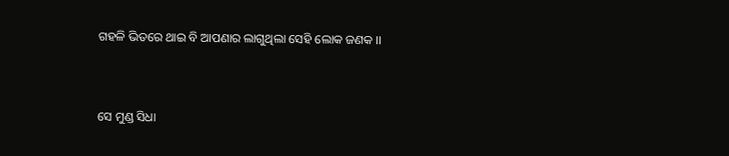ଗହଳି ଭିତରେ ଥାଇ ବି ଆପଣାର ଲାଗୁଥିଲା ସେହି ଲୋକ ଜଣକ ।।


ସେ ମୁଣ୍ଡ ସିଧା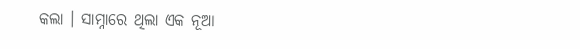କଲା । ସାମ୍ନାରେ ଥିଲା ଏକ ନୂଆ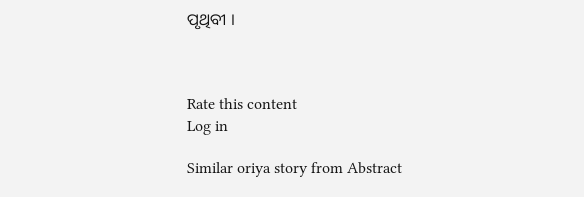ପୃଥିବୀ ।



Rate this content
Log in

Similar oriya story from Abstract